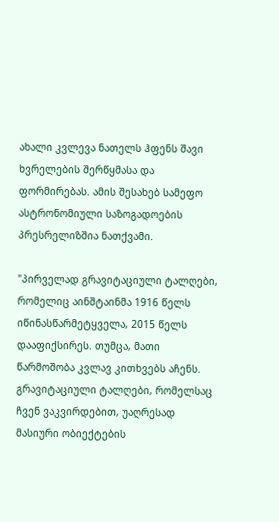ახალი კვლევა ნათელს ჰფენს შავი ხვრელების შერწყმასა და ფორმირებას. ამის შესახებ სამეფო ასტრონომიული საზოგადოების პრესრელიზშია ნათქვამი.

"პირველად გრავიტაციული ტალღები, რომელიც აინშტაინმა 1916 წელს იწინასწარმეტყველა, 2015 წელს დააფიქსირეს. თუმცა, მათი წარმოშობა კვლავ კითხვებს აჩენს. გრავიტაციული ტალღები, რომელსაც ჩვენ ვაკვირდებით, უაღრესად მასიური ობიექტების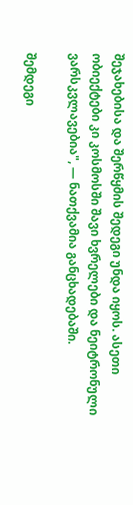შეჯახებისა და შერწყმის შედეგი უნდა იყოს. ასეთი ობიექტები კი კოსმოსში შავი ხვრელები და ნეიტრონული ვარსკვლავებია", — ნათქვამია განცხადებაში.

შემდეგი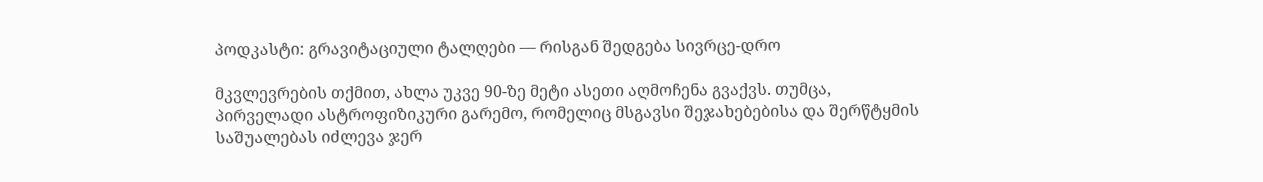პოდკასტი: გრავიტაციული ტალღები — რისგან შედგება სივრცე-დრო

მკვლევრების თქმით, ახლა უკვე 90-ზე მეტი ასეთი აღმოჩენა გვაქვს. თუმცა, პირველადი ასტროფიზიკური გარემო, რომელიც მსგავსი შეჯახებებისა და შერწტყმის საშუალებას იძლევა ჯერ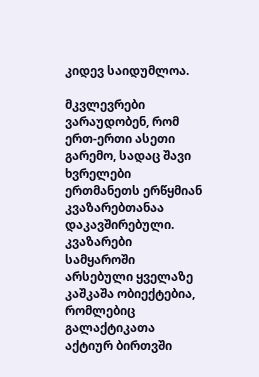კიდევ საიდუმლოა.

მკვლევრები ვარაუდობენ, რომ ერთ-ერთი ასეთი გარემო, სადაც შავი ხვრელები ერთმანეთს ერწყმიან კვაზარებთანაა დაკავშირებული. კვაზარები სამყაროში არსებული ყველაზე კაშკაშა ობიექტებია, რომლებიც გალაქტიკათა აქტიურ ბირთვში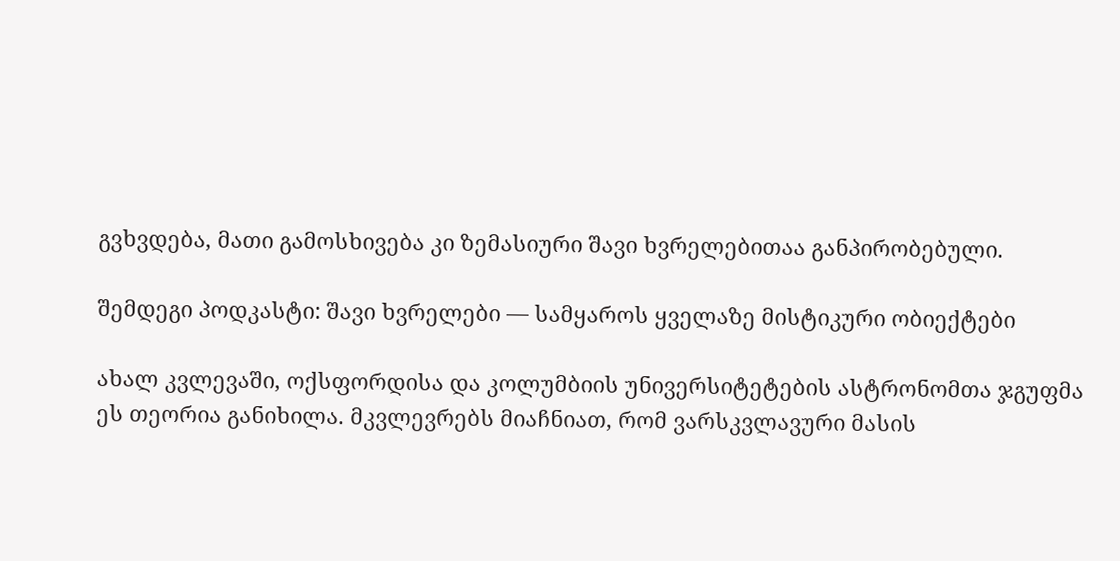გვხვდება, მათი გამოსხივება კი ზემასიური შავი ხვრელებითაა განპირობებული.

შემდეგი პოდკასტი: შავი ხვრელები — სამყაროს ყველაზე მისტიკური ობიექტები

ახალ კვლევაში, ოქსფორდისა და კოლუმბიის უნივერსიტეტების ასტრონომთა ჯგუფმა ეს თეორია განიხილა. მკვლევრებს მიაჩნიათ, რომ ვარსკვლავური მასის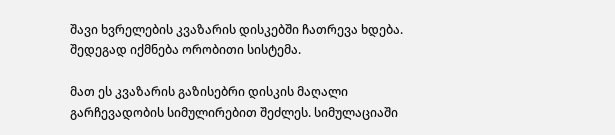შავი ხვრელების კვაზარის დისკებში ჩათრევა ხდება. შედეგად იქმნება ორობითი სისტემა.

მათ ეს კვაზარის გაზისებრი დისკის მაღალი გარჩევადობის სიმულირებით შეძლეს. სიმულაციაში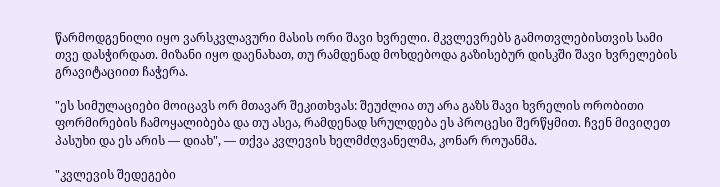წარმოდგენილი იყო ვარსკვლავური მასის ორი შავი ხვრელი. მკვლევრებს გამოთვლებისთვის სამი თვე დასჭირდათ. მიზანი იყო დაენახათ, თუ რამდენად მოხდებოდა გაზისებურ დისკში შავი ხვრელების გრავიტაციით ჩაჭერა.

"ეს სიმულაციები მოიცავს ორ მთავარ შეკითხვას: შეუძლია თუ არა გაზს შავი ხვრელის ორობითი ფორმირების ჩამოყალიბება და თუ ასეა, რამდენად სრულდება ეს პროცესი შერწყმით. ჩვენ მივიღეთ პასუხი და ეს არის — დიახ", — თქვა კვლევის ხელმძღვანელმა, კონარ როუანმა.

"კვლევის შედეგები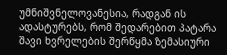უმნიშვნელოვანესია, რადგან ის ადასტურებს, რომ შედარებით პატარა შავი ხვრელების შერწყმა ზემასიური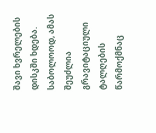შავი ხვრელების დისკში ხდება. საბოლოოდ, ამას შეუძლია გრავიტაციული ტალღების წარმოქმნაც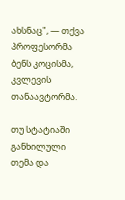ახსნაც", — თქვა პროფესორმა ბენს კოცისმა, კვლევის თანაავტორმა.

თუ სტატიაში განხილული თემა და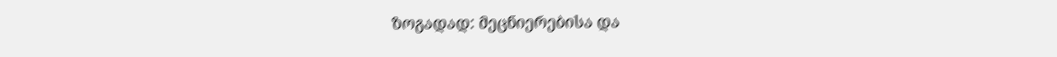ზოგადად: მეცნიერებისა და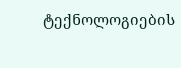ტექნოლოგიების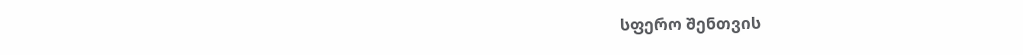სფერო შენთვის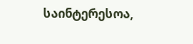საინტერესოა,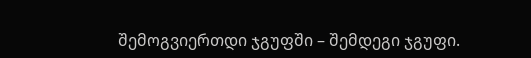შემოგვიერთდი ჯგუფში – შემდეგი ჯგუფი.